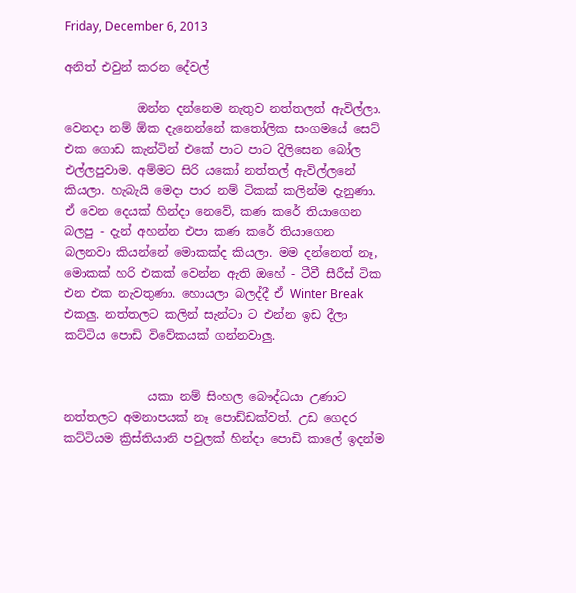Friday, December 6, 2013

අනිත් එවුන් කරන දේවල්

            ඔන්න දන්නෙම නැතුව නත්තලත් ඇවිල්ලා. වෙනදා නම් ඕක දැනෙන්නේ කතෝලික සංගමයේ සෙට් එක ගොඩ කැන්ටින් එකේ පාට පාට දිලිසෙන බෝල එල්ලපුවාම. අම්මට සිරි යකෝ නත්තල් ඇවිල්ලනේ කියලා. හැබැයි මෙදා පාර නම් ටිකක් කලින්ම දැනුණා. ඒ වෙන දෙයක් හින්දා නෙවේ, කණ කරේ තියාගෙන බලපු - දැන් අහන්න එපා කණ කරේ තියාගෙන බලනවා කියන්නේ මොකක්ද කියලා. මම දන්නෙත් නෑ, මොකක් හරි එකක් වෙන්න ඇති ඔහේ - ටීවී සීරීස් ටික එන එක නැවතුණා. හොයලා බලද්දී ඒ Winter Break එකලු. නත්තලට කලින් සැන්ටා ට එන්න ඉඩ දීලා කට්ටිය පොඩි විවේකයක් ගන්නවාලු.


              යකා නම් සිංහල බෞද්ධයා උණාට නත්තලට අමනාපයක් නෑ පොඩ්ඩක්වත්. උඩ ගෙදර කට්ටියම ක්‍රිස්තියානි පවුලක් හින්දා පොඩි කාලේ ඉදන්ම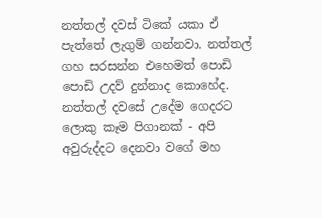නත්තල් දවස් ටිකේ යකා ඒ පැත්තේ ලැගුම් ගන්නවා. නත්තල් ගහ සරසන්න එහෙමත් පොඩි පොඩි උදව් දුන්නාද කොහේද. නත්තල් දවසේ උදේම ගෙදරට ලොකු කෑම පිගානක් - අපි අවුරුද්දට දෙනවා වගේ මහ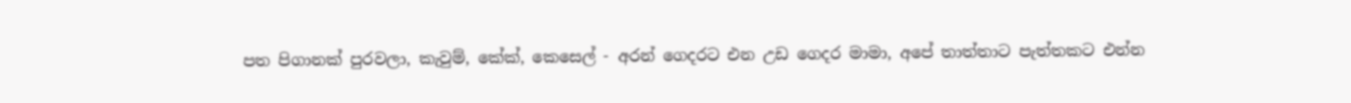පත පිගානක් පුරවලා, කැවුම්, කේක්, කෙසෙල් - අරන් ගෙදරට එන උඩ ගෙදර මාමා, අපේ තාත්තාට පැත්තකට එන්න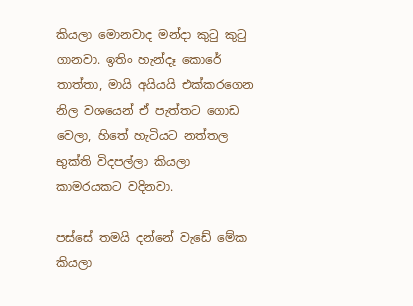කියලා මොනවාද මන්දා කුටු කුටු ගානවා. ඉතිං හැන්දෑ කොරේ තාත්තා, මායි අයියයි එක්කරගෙන නිල වශයෙන් ඒ පැත්තට ගොඩ වෙලා, හිතේ හැටියට නත්තල භුක්ති විදපල්ලා කියලා  කාමරයකට වදිනවා.

පස්සේ තමයි දන්නේ වැඩේ මේක කියලා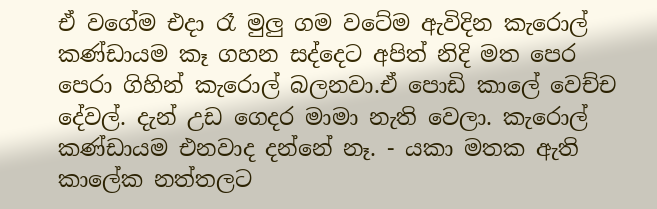ඒ වගේම එදා රෑ මුලු ගම වටේම ඇවිදින කැරොල් කණ්ඩායම කෑ ගහන සද්දෙට අපිත් නිදි මත පෙර පෙරා ගිහින් කැරොල් බලනවා.ඒ පොඩි කාලේ වෙච්ච දේවල්. දැන් උඩ ගෙදර මාමා නැති වෙලා. කැරොල් කණ්ඩායම එනවාද දන්නේ නෑ. - යකා මතක ඇති කාලේක නත්තලට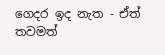ගෙදර ඉද නැත - ඒත් තවමත්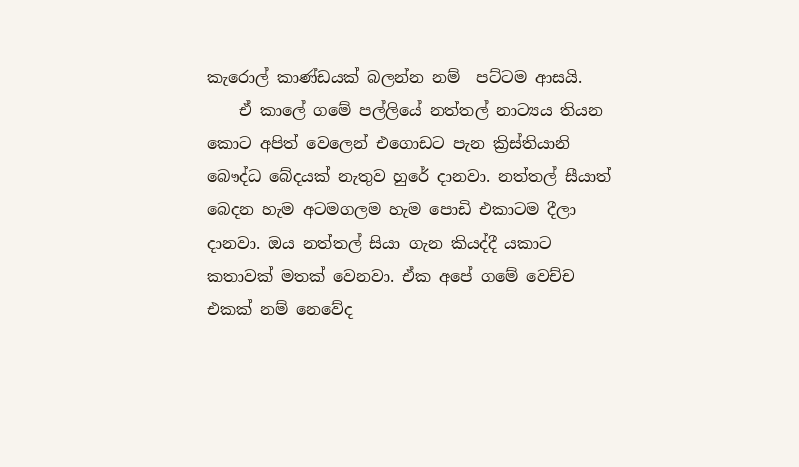කැරොල් කාණ්ඩයක් බලන්න නම්  පට්ටම ආසයි.
    ඒ කාලේ ගමේ පල්ලියේ නත්තල් නාට්‍යය තියන කොට අපිත් වෙලෙන් එගොඩට පැන ක්‍රිස්තියානි බෞද්ධ බේදයක් නැතුව හුරේ දානවා. නත්තල් සීයාත් බෙදන හැම අටමගලම හැම පොඩි එකාටම දීලා දානවා. ඔය නත්තල් සියා ගැන කියද්දී යකාට කතාවක් මතක් වෙනවා. ඒක අපේ ගමේ වෙච්ච එකක් නම් නෙවේද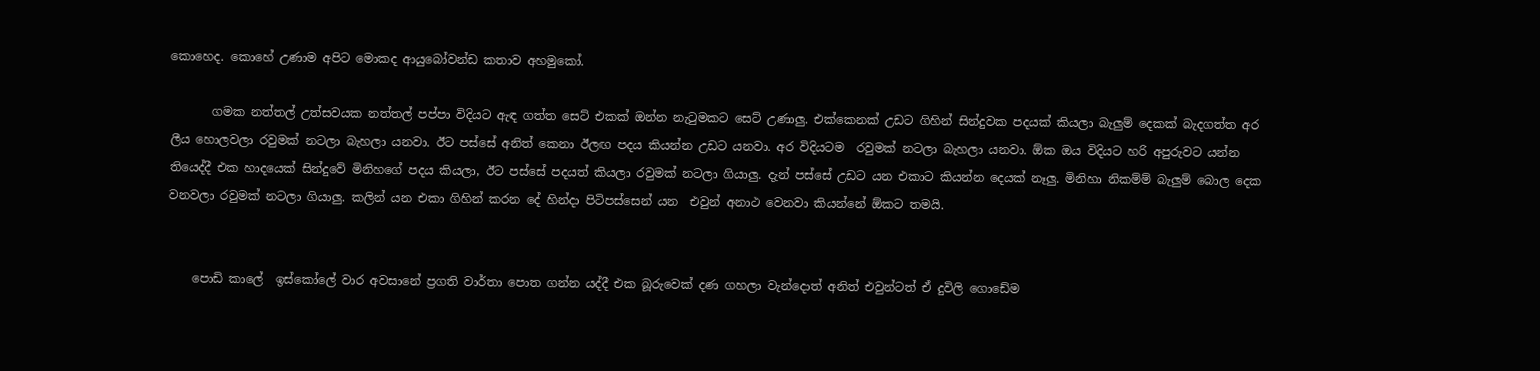කොහෙද. කොහේ උණාම අපිට මොකද ආයුබෝවන්ඩ කතාව අහමුකෝ.

       ගමක නත්තල් උත්සවයක නත්තල් පප්පා විදියට ඇඳ ගත්ත සෙට් එකක් ඔන්න නැටුමකට සෙට් උණාලු. එක්කෙනක් උඩට ගිහින් සින්දුවක පදයක් කියලා බැලුම් දෙකක් බැදගත්ත අර ලීය හොලවලා රවුමක් නටලා බැහලා යනවා. ඊට පස්සේ අනිත් කෙනා ඊලඟ පදය කියන්න උඩට යනවා. අර විදියටම  රවුමක් නටලා බැහලා යනවා. ඕක ඔය විදියට හරි අපුරුවට යන්න තියෙද්දී එක හාදයෙක් සින්දුවේ මිනිහගේ පදය කියලා, ඊට පස්සේ පදයත් කියලා රවුමක් නටලා ගියාලු. දැන් පස්සේ උඩට යන එකාට කියන්න දෙයක් නෑලු. මිනිහා නිකම්ම් බැලුම් බොල දෙක වනවලා රවුමක් නටලා ගියාලු. කලින් යන එකා ගිහින් කරන දේ හින්දා පිටිපස්සෙන් යන  එවුන් අනාථ වෙනවා කියන්නේ ඕකට තමයි.


    පොඩි කාලේ  ඉස්කෝලේ වාර අවසානේ ප්‍රගති වාර්තා පොත ගන්න යද්දී එක බූරුවෙක් දණ ගහලා වැන්දොත් අනිත් එවුන්ටත් ඒ දුවිලි ගොඩේම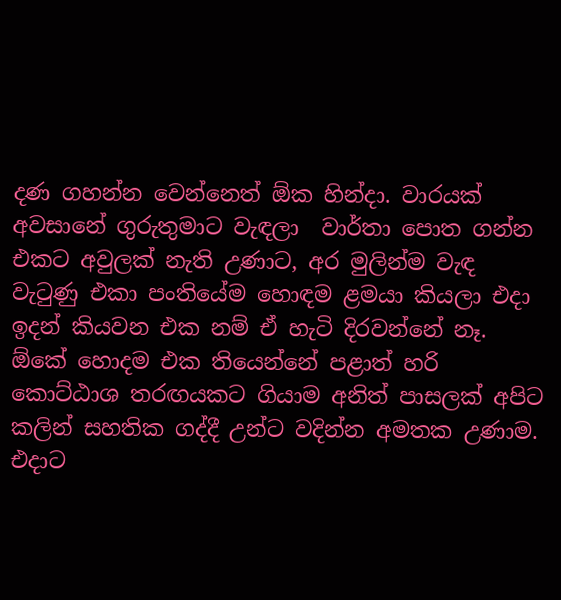දණ ගහන්න වෙන්නෙත් ඕක හින්දා. වාරයක් අවසානේ ගුරුතුමාට වැඳලා  වාර්තා පොත ගන්න එකට අවුලක් නැති උණාට, අර මුලින්ම වැඳ වැටුණු එකා පංතියේම හොඳම ළමයා කියලා එදා ඉදන් කියවන එක නම් ඒ හැටි දිරවන්නේ නෑ. ඕකේ හොදම එක තියෙන්නේ පළාත් හරි කොට්ඨාශ තරඟයකට ගියාම අනිත් පාසලක් අපිට කලින් සහතික ගද්දී උන්ට වදින්න අමතක උණාම. එදාට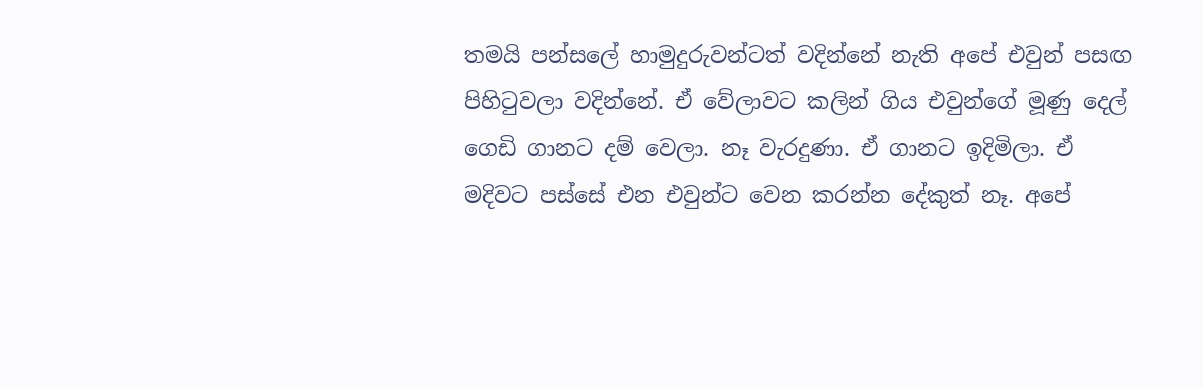තමයි පන්සලේ හාමුදුරුවන්ටත් වදින්නේ නැති අපේ එවුන් පසඟ පිහිටුවලා වදින්නේ. ඒ වේලාවට කලින් ගිය එවුන්ගේ මූණු දෙල් ගෙඩි ගානට දම් වෙලා. නෑ වැරදුණා. ඒ ගානට ඉදිමිලා. ඒ මදිවට පස්සේ එන එවුන්ට වෙන කරන්න දේකුත් නෑ. අපේ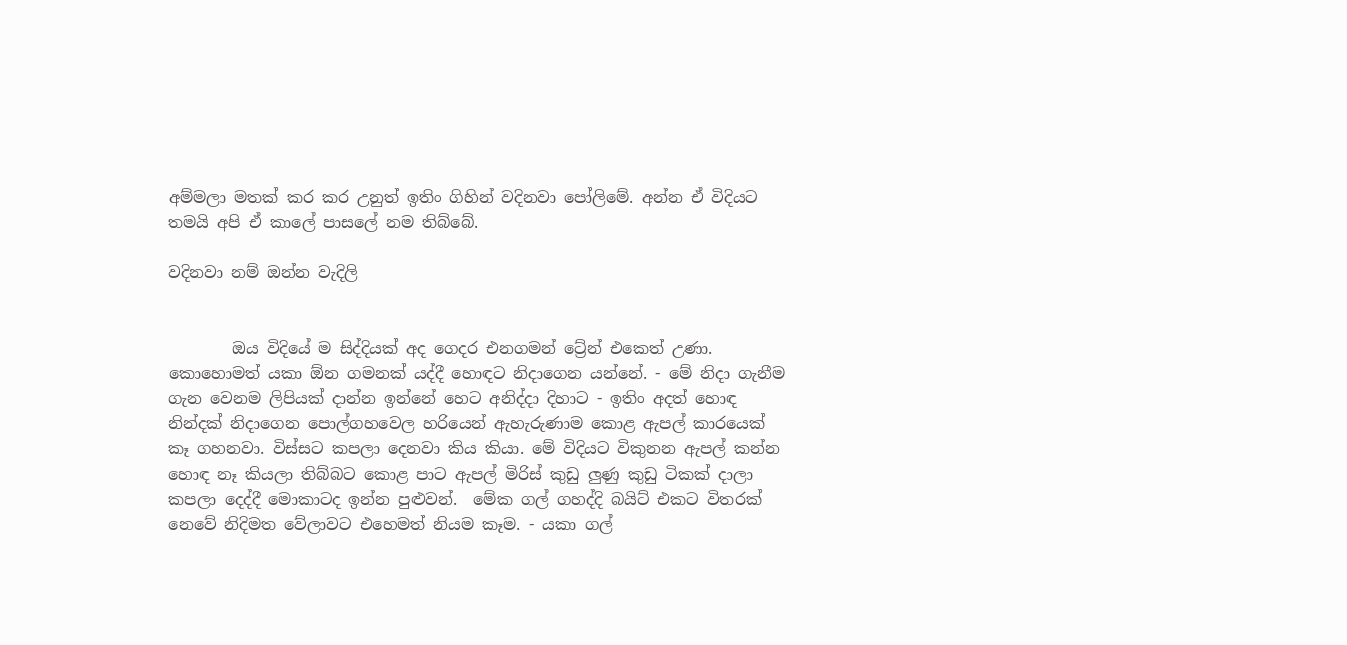අම්මලා මතක් කර කර උනුත් ඉතිං ගිහින් වදිනවා පෝලිමේ. අන්න ඒ විදියට තමයි අපි ඒ කාලේ පාසලේ නම තිබ්බේ.

වදිනවා නම් ඔන්න වැදිලි


        ඔය විදියේ ම සිද්දියක් අද ගෙදර එනගමන් ට්‍රේන් එකෙත් උණා. කොහොමත් යකා ඕන ගමනක් යද්දී හොඳට නිදාගෙන යන්නේ. - මේ නිදා ගැනීම ගැන වෙනම ලිපියක් දාන්න ඉන්නේ හෙට අනිද්දා දිහාට - ඉතිං අදත් හොඳ නින්දක් නිදාගෙන පොල්ගහවෙල හරියෙන් ඇහැරුණාම කොළ ඇපල් කාරයෙක් කෑ ගහනවා. විස්සට කපලා දෙනවා කිය කියා. මේ විදියට විකුනන ඇපල් කන්න හොඳ නෑ කියලා තිබ්බට කොළ පාට ඇපල් මිරිස් කුඩු ලුණු කුඩු ටිකක් දාලා කපලා දෙද්දී මොකාටද ඉන්න පුළුවන්.  මේක ගල් ගහද්දි බයිට් එකට විතරක් නෙවේ නිදිමත වේලාවට එහෙමත් නියම කෑම. - යකා ගල්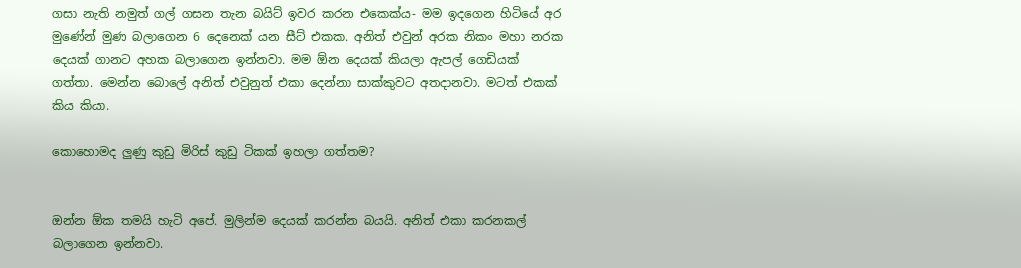ගසා නැති නමුත් ගල් ගසන තැන බයිට් ඉවර කරන එකෙක්ය- මම ඉදගෙන හිටියේ අර මුණේන් මුණ බලාගෙන 6 දෙනෙක් යන සීට් එකක. අනිත් එවුන් අරක නිකං මහා නරක දෙයක් ගානට අහක බලාගෙන ඉන්නවා. මම ඕන දෙයක් කියලා ඇපල් ගෙඩියක් ගත්තා. මෙන්න බොලේ අනිත් එවුනුත් එකා දෙන්නා සාක්කුවට අතදානවා. මටත් එකක් කිය කියා.

කොහොමද ලුණු කුඩු මිරිස් කුඩු ටිකක් ඉහලා ගත්තම?


ඔන්න ඕක තමයි හැටි අපේ. මුලින්ම දෙයක් කරන්න බයයි. අනිත් එකා කරනකල් බලාගෙන ඉන්නවා.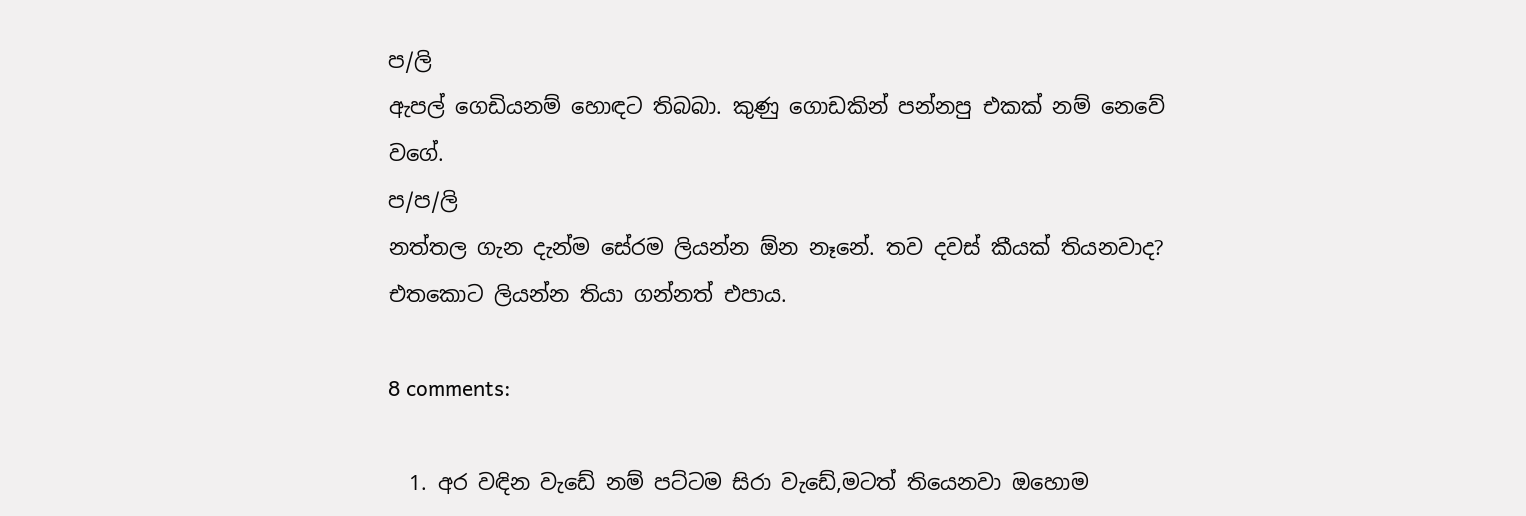ප/ලි
ඇපල් ගෙඩියනම් හොඳට තිබබා. කුණු ගොඩකින් පන්නපු එකක් නම් නෙවේ වගේ.
ප/ප/ලි
නත්තල ගැන දැන්ම සේරම ලියන්න ඕන නෑනේ. තව දවස් කීයක් තියනවාද? එතකොට ලියන්න තියා ගන්නත් එපාය.

8 comments:

  1. අර වඳින වැඩේ නම් පට්ටම සිරා වැඩේ,මටත් තියෙනවා ඔහොම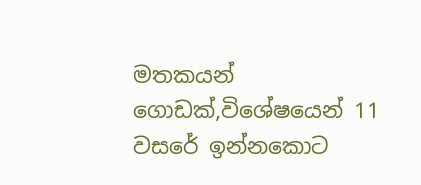මතකයන් ගොඩක්,විශේෂයෙන් 11 වසරේ ඉන්නකොට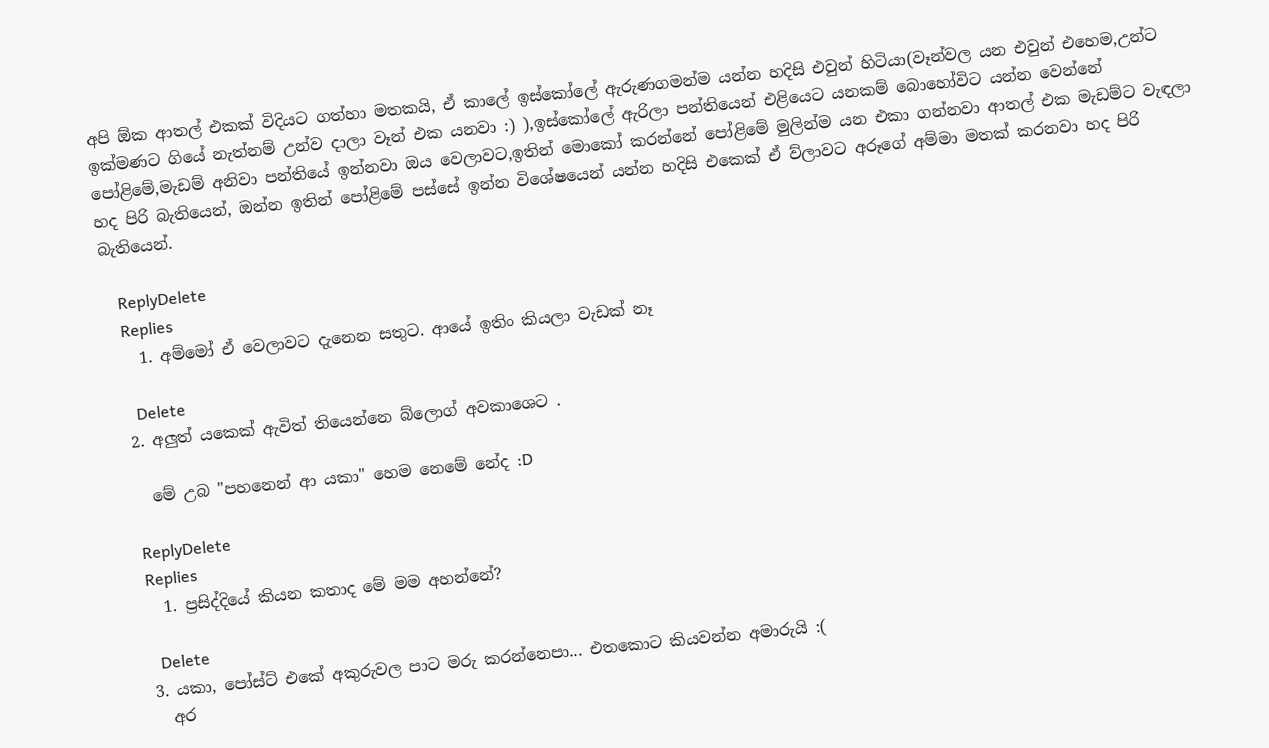අපි ඕක ආතල් එකක් විදියට ගත්හා මතකයි, ඒ කාලේ ඉස්කෝලේ ඇරුණගමන්ම යන්න හදිසි එවුන් හිටියා(වෑන්වල යන එවුන් එහෙම,උන්ට ඉක්මණට ගියේ නැත්නම් උන්ව දාලා වෑන් එක යනවා :) ),ඉස්කෝලේ ඇරිලා පන්තියෙන් එළියෙට යනකම් බොහෝවිට යන්න වෙන්නේ පෝළිමේ,මැඩම් අනිවා පන්තියේ ඉන්නවා ඔය වෙලාවට,ඉතින් මොකෝ කරන්නේ පෝළිමේ මුලින්ම යන එකා ගන්නවා ආතල් එක මැඩම්ට වැඳලා හද පිරි බැතියෙන්, ඔන්න ඉතින් පෝළිමේ පස්සේ ඉන්න විශේෂයෙන් යන්න හදිසි එකෙක් ඒ ව්ලාවට අරූගේ අම්මා මතක් කරනවා හද පිරි බැතියෙන්.

    ReplyDelete
    Replies
    1. අම්මෝ ඒ වෙලාවට දැනෙන සතුට. ආයේ ඉතිං කියලා වැඩක් නෑ

      Delete
  2. අලුත් යකෙක් ඇවිත් තියෙන්නෙ බ්ලොග් අවකාශෙට .

    මේ උබ "පහනෙන් ආ යකා" හෙම නෙමේ නේද :D

    ReplyDelete
    Replies
    1. ප්‍රසිද්දියේ කියන කතාද මේ මම අහන්නේ?

      Delete
  3. යකා, පෝස්ට් එකේ අකුරුවල පාට මරු කරන්නෙපා... එතකොට කියවන්න අමාරුයි :(
    අර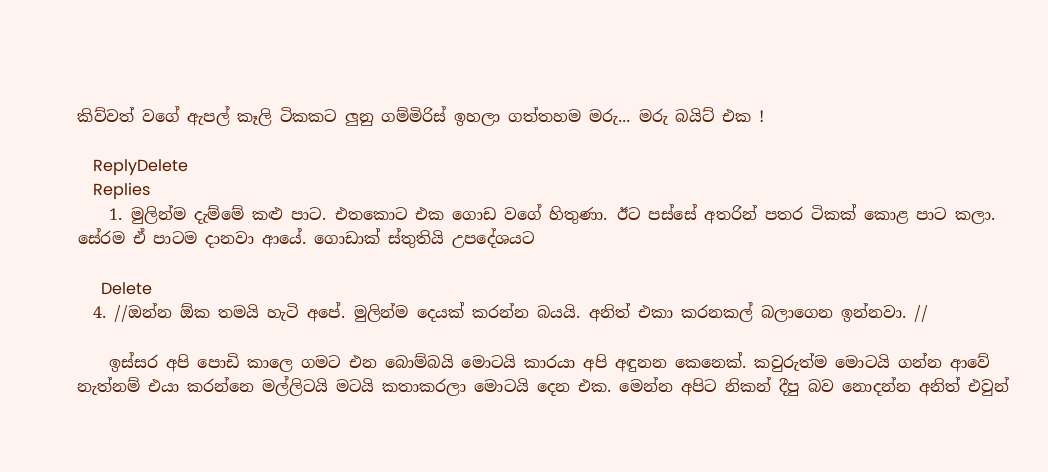කිව්වත් වගේ ඇපල් කෑලි ටිකකට ලුනු ගම්මිරිස් ඉහලා ගත්තහම මරු... මරු බයිට් එක !

    ReplyDelete
    Replies
    1. මුලින්ම දැම්මේ කළු පාට. එතකොට එක ගොඩ වගේ හිතුණා. ඊට පස්සේ අතරින් පතර ටිකක් කොළ පාට කලා. සේරම ඒ පාටම දානවා ආයේ. ගොඩාක් ස්තුතියි උපදේශයට

      Delete
  4. //ඔන්න ඕක තමයි හැටි අපේ. මුලින්ම දෙයක් කරන්න බයයි. අනිත් එකා කරනකල් බලාගෙන ඉන්නවා. //

    ඉස්සර අපි පොඩි කාලෙ ගමට එන බොම්බයි මොටයි කාරයා අපි අඳුනන කෙනෙක්. කවුරුත්ම මොටයි ගන්න ආවේ නැත්නම් එයා කරන්නෙ මල්ලිටයි මටයි කතාකරලා මොටයි දෙන එක. මෙන්න අපිට නිකන් දීපු බව නොදන්න අනිත් එවුන්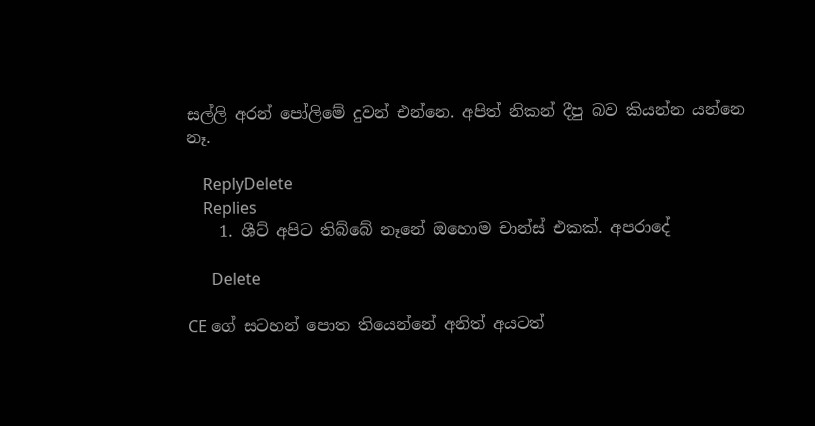සල්ලි අරන් පෝලිමේ දුවන් එන්නෙ. අපිත් නිකන් දීපු බව කියන්න යන්නෙ නෑ.

    ReplyDelete
    Replies
    1. ශීට් අපිට තිබ්බේ නෑනේ ඔහොම චාන්ස් එකක්. අපරාදේ

      Delete

CE ගේ සටහන් පොත තියෙන්නේ අනිත් අයටත්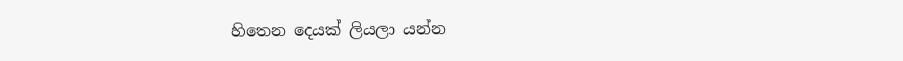හිතෙන දෙයක් ලියලා යන්න